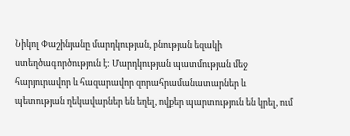Նիկոլ Փաշինյանը մարդկության, բնության եզակի ստեղծագործություն է: Մարդկության պատմության մեջ հարյուրավոր և հազարավոր զորահրամանատարներ և պետության ղեկավարներ են եղել, ովքեր պարտություն են կրել, ում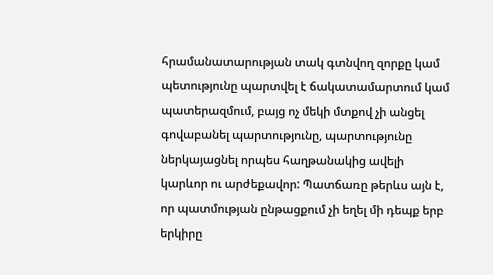հրամանատարության տակ գտնվող զորքը կամ պետությունը պարտվել է ճակատամարտում կամ պատերազմում, բայց ոչ մեկի մտքով չի անցել գովաբանել պարտությունը, պարտությունը ներկայացնել որպես հաղթանակից ավելի կարևոր ու արժեքավոր: Պատճառը թերևս այն է, որ պատմության ընթացքում չի եղել մի դեպք երբ երկիրը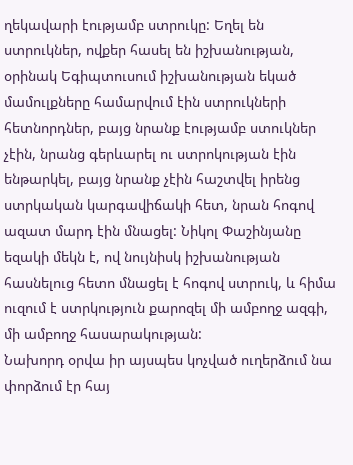ղեկավարի էությամբ ստրուկը: Եղել են ստրուկներ, ովքեր հասել են իշխանության, օրինակ Եգիպտուսում իշխանության եկած մամուլքները համարվում էին ստրուկների հետնորդներ, բայց նրանք էությամբ ստուկներ չէին, նրանց գերևարել ու ստրոկության էին ենթարկել, բայց նրանք չէին հաշտվել իրենց ստրկական կարգավիճակի հետ, նրան հոգով ազատ մարդ էին մնացել: Նիկոլ Փաշինյանը եզակի մեկն է, ով նույնիսկ իշխանության հասնելուց հետո մնացել է հոգով ստրուկ, և հիմա ուզում է ստրկություն քարոզել մի ամբողջ ազգի, մի ամբողջ հասարակության:
Նախորդ օրվա իր այսպես կոչված ուղերձում նա փորձում էր հայ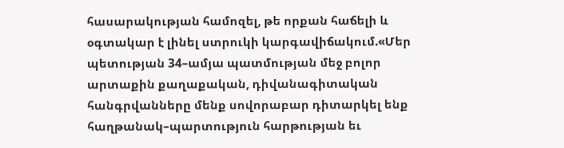հասարակության համոզել, թե որքան հաճելի և օգտակար է լինել ստրուկի կարգավիճակում.«Մեր պետության 34–ամյա պատմության մեջ բոլոր արտաքին քաղաքական, դիվանագիտական հանգրվանները մենք սովորաբար դիտարկել ենք հաղթանակ–պարտություն հարթության եւ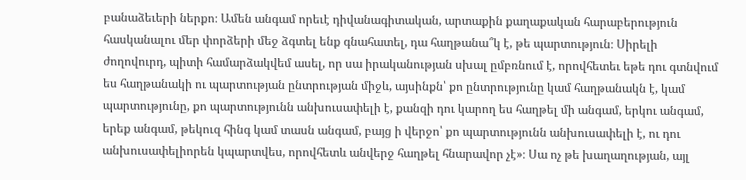բանաձեւերի ներքո։ Ամեն անգամ որեւէ դիվանագիտական, արտաքին քաղաքական հարաբերություն հասկանալու մեր փորձերի մեջ ձգտել ենք գնահատել, դա հաղթանա՞կ է, թե պարտություն։ Սիրելի ժողովուրդ, պիտի համարձակվեմ ասել, որ սա իրականության սխալ ըմբռնում է, որովհետեւ եթե դու գտնվում ես հաղթանակի ու պարտության ընտրության միջև, այսինքն՝ քո ընտրությունը կամ հաղթանակն է, կամ պարտությունը, քո պարտությունն անխուսափելի է, քանզի դու կարող ես հաղթել մի անգամ, երկու անգամ, երեք անգամ, թեկուզ հինգ կամ տասն անգամ, բայց ի վերջո՝ քո պարտությունն անխուսափելի է, ու դու անխուսափելիորեն կպարտվես, որովհետև անվերջ հաղթել հնարավոր չէ»։ Սա ոչ թե խաղաղության, այլ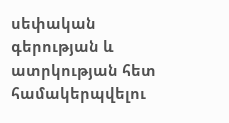սեփական գերության և ատրկության հետ համակերպվելու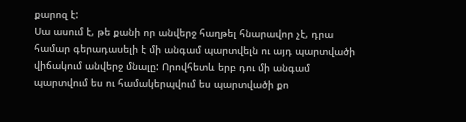քարոզ է:
Սա ասում է, թե քանի որ անվերջ հաղթել հնարավոր չէ, դրա համար գերադասելի է մի անգամ պարտվելն ու այդ պարտվածի վիճակում անվերջ մնալը: Որովհետև երբ դու մի անգամ պարտվում ես ու համակերպվում ես պարտվածի քո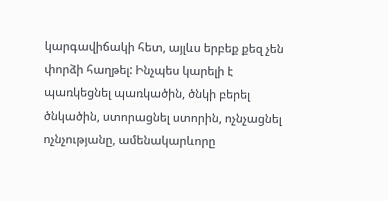կարգավիճակի հետ, այլևս երբեք քեզ չեն փորձի հաղթել: Ինչպես կարելի է պառկեցնել պառկածին, ծնկի բերել ծնկածին, ստորացնել ստորին, ոչնչացնել ոչնչությանը, ամենակարևորը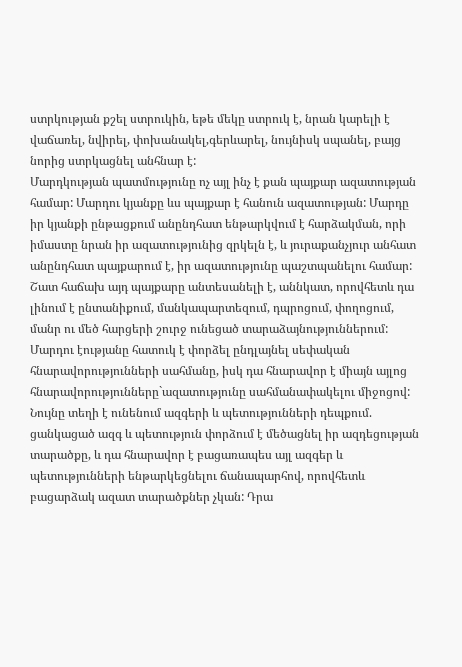ստրկության քշել ստրուկին, եթե մեկը ստրուկ է, նրան կարելի է վաճառել, նվիրել, փոխանակել,գերևարել, նույնիսկ սպանել, բայց նորից ստրկացնել անհնար է:
Մարդկության պատմությունը ոչ այլ ինչ է քան պայքար ազատության համար: Մարդու կյանքը ևս պայքար է հանուն ազատության: Մարդը իր կյանքի ընթացքում անընդհատ ենթարկվում է հարձակման, որի իմաստը նրան իր ազատությունից զրկելն է, և յուրաքանչյուր անհատ անընդհատ պայքարում է, իր ազատությունը պաշտպանելու համար: Շատ հաճախ այդ պայքարը անտեսանելի է, աննկատ, որովհետև դա լինում է ընտանիքում, մանկապարտեզում, դպրոցում, փողոցում, մանր ու մեծ հարցերի շուրջ ունեցած տարաձայնություններում: Մարդու էությանը հատուկ է փորձել ընդլայնել սեփական հնարավորությունների սահմանը, իսկ դա հնարավոր է միայն այլոց հնարավորությունները`ազատությունը սահմանափակելու միջոցով: Նույնը տեղի է ունենում ազգերի և պետությունների դեպքում. ցանկացած ազգ և պետություն փորձում է մեծացնել իր ազդեցության տարածքը, և դա հնարավոր է բացառապես այլ ազգեր և պետությունների ենթարկեցնելու ճանապարհով, որովհետև բացարձակ ազատ տարածքներ չկան: Դրա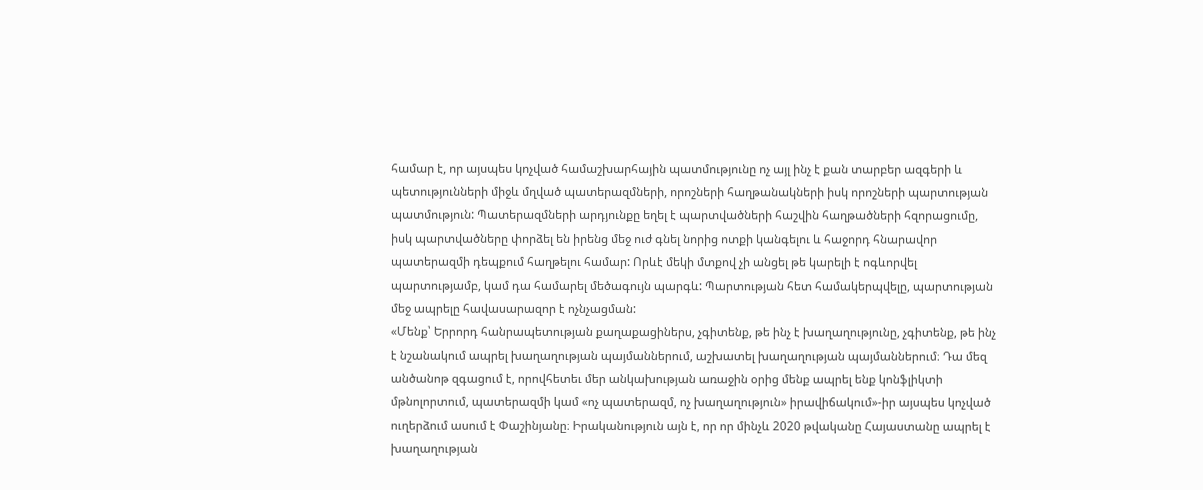համար է, որ այսպես կոչված համաշխարհային պատմությունը ոչ այլ ինչ է քան տարբեր ազգերի և պետությունների միջև մղված պատերազմների, որոշների հաղթանակների իսկ որոշների պարտության պատմություն: Պատերազմների արդյունքը եղել է պարտվածների հաշվին հաղթածների հզորացումը, իսկ պարտվածները փորձել են իրենց մեջ ուժ գնել նորից ոտքի կանգելու և հաջորդ հնարավոր պատերազմի դեպքում հաղթելու համար: Որևէ մեկի մտքով չի անցել թե կարելի է ոգևորվել պարտությամբ, կամ դա համարել մեծագույն պարգև: Պարտության հետ համակերպվելը, պարտության մեջ ապրելը հավասարազոր է ոչնչացման:
«Մենք՝ Երրորդ հանրապետության քաղաքացիներս, չգիտենք, թե ինչ է խաղաղությունը, չգիտենք, թե ինչ է նշանակում ապրել խաղաղության պայմաններում, աշխատել խաղաղության պայմաններում։ Դա մեզ անծանոթ զգացում է, որովհետեւ մեր անկախության առաջին օրից մենք ապրել ենք կոնֆլիկտի մթնոլորտում, պատերազմի կամ «ոչ պատերազմ, ոչ խաղաղություն» իրավիճակում»-իր այսպես կոչված ուղերձում ասում է Փաշինյանը։ Իրականություն այն է, որ որ մինչև 2020 թվականը Հայաստանը ապրել է խաղաղության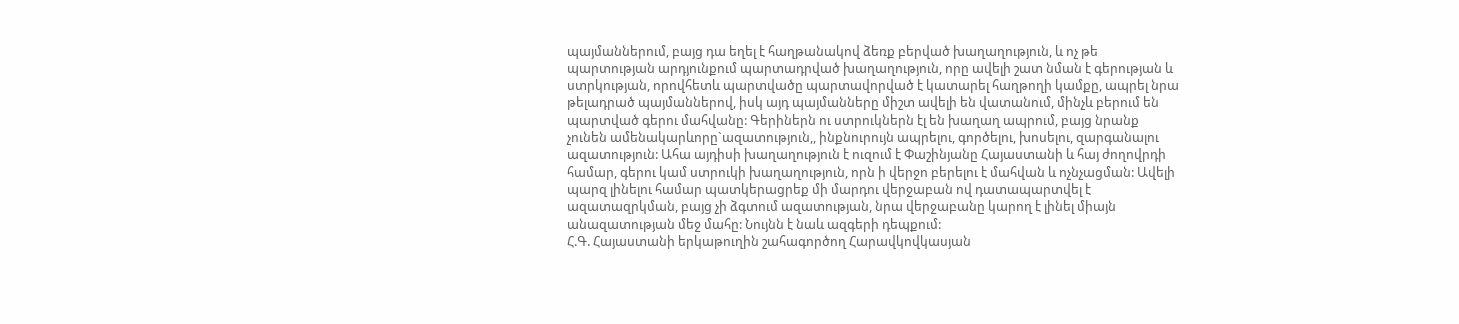պայմաններում, բայց դա եղել է հաղթանակով ձեռք բերված խաղաղություն, և ոչ թե պարտության արդյունքում պարտադրված խաղաղություն, որը ավելի շատ նման է գերության և ստրկության, որովհետև պարտվածը պարտավորված է կատարել հաղթողի կամքը, ապրել նրա թելադրած պայմաններով, իսկ այդ պայմանները միշտ ավելի են վատանում, մինչև բերում են պարտված գերու մահվանը: Գերիներն ու ստրուկներն էլ են խաղաղ ապրում, բայց նրանք չունեն ամենակարևորը`ազատություն,, ինքնուրույն ապրելու, գործելու, խոսելու, զարգանալու ազատություն: Ահա այդիսի խաղաղություն է ուզում է Փաշինյանը Հայաստանի և հայ ժողովրդի համար, գերու կամ ստրուկի խաղաղություն, որն ի վերջո բերելու է մահվան և ոչնչացման: Ավելի պարզ լինելու համար պատկերացրեք մի մարդու վերջաբան ով դատապարտվել է ազատազրկման, բայց չի ձգտում ազատության, նրա վերջաբանը կարող է լինել միայն անազատության մեջ մահը: Նույնն է նաև ազգերի դեպքում:
Հ.Գ. Հայաստանի երկաթուղին շահագործող Հարավկովկասյան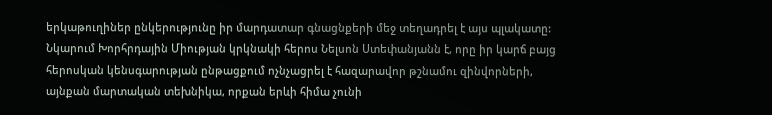երկաթուղիներ ընկերությունը իր մարդատար գնացնքերի մեջ տեղադրել է այս պլակատը: Նկարում Խորհրդային Միության կրկնակի հերոս Նելսոն Ստեփանյանն է, որը իր կարճ բայց հերոսկան կենսգարության ընթացքում ոչնչացրել է հազարավոր թշնամու զինվորների, այնքան մարտական տեխնիկա, որքան երևի հիմա չունի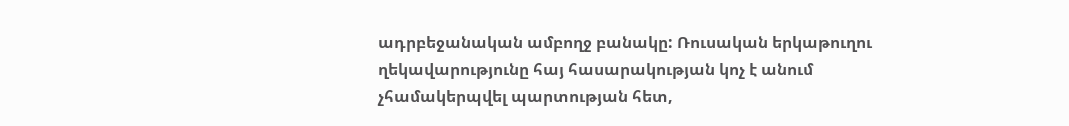ադրբեջանական ամբողջ բանակը: Ռուսական երկաթուղու ղեկավարությունը հայ հասարակության կոչ է անում չհամակերպվել պարտության հետ,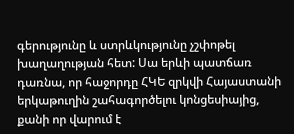գերությունը և ստրևկությունը չշփոթել խաղաղության հետ: Սա երևի պատճառ դառնա, որ հաջորդը ՀԿԵ զրկվի Հայաստանի երկաթուղին շահագործելու կոնցեսիայից, քանի որ վարում է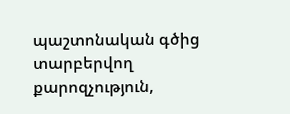պաշտոնական գծից տարբերվող քարոզչություն,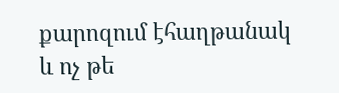քարոզում էհաղթանակ և ոչ թե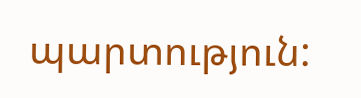պարտություն: